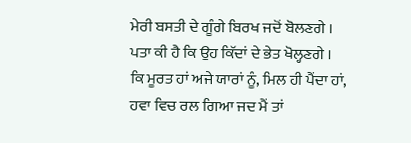ਮੇਰੀ ਬਸਤੀ ਦੇ ਗੂੰਗੇ ਬਿਰਖ ਜਦੋਂ ਬੋਲਣਗੇ ।
ਪਤਾ ਕੀ ਹੈ ਕਿ ਉਹ ਕਿੱਦਾਂ ਦੇ ਭੇਤ ਖੋਲ੍ਹਣਗੇ ।
ਕਿ ਮੂਰਤ ਹਾਂ ਅਜੇ ਯਾਰਾਂ ਨੂੰ, ਮਿਲ ਹੀ ਪੈਂਦਾ ਹਾਂ,
ਹਵਾ ਵਿਚ ਰਲ ਗਿਆ ਜਦ ਮੈਂ ਤਾਂ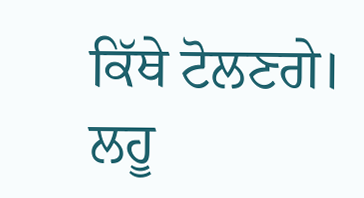ਕਿੱਥੇ ਟੋਲਣਗੇ।
ਲਹੂ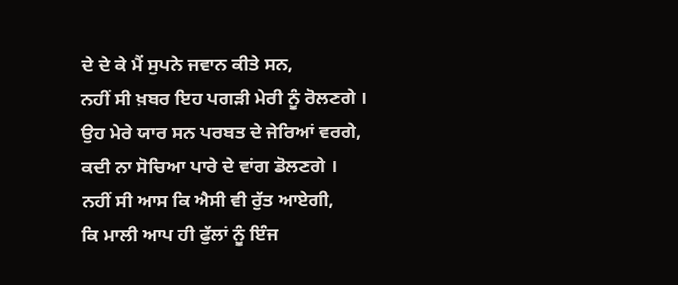ਦੇ ਦੇ ਕੇ ਮੈਂ ਸੁਪਨੇ ਜਵਾਨ ਕੀਤੇ ਸਨ,
ਨਹੀਂ ਸੀ ਖ਼ਬਰ ਇਹ ਪਗੜੀ ਮੇਰੀ ਨੂੰ ਰੋਲਣਗੇ ।
ਉਹ ਮੇਰੇ ਯਾਰ ਸਨ ਪਰਬਤ ਦੇ ਜੇਰਿਆਂ ਵਰਗੇ,
ਕਦੀ ਨਾ ਸੋਚਿਆ ਪਾਰੇ ਦੇ ਵਾਂਗ ਡੋਲਣਗੇ ।
ਨਹੀਂ ਸੀ ਆਸ ਕਿ ਐਸੀ ਵੀ ਰੁੱਤ ਆਏਗੀ,
ਕਿ ਮਾਲੀ ਆਪ ਹੀ ਫੁੱਲਾਂ ਨੂੰ ਇੰਜ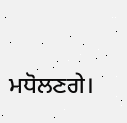ਮਧੋਲਣਗੇ।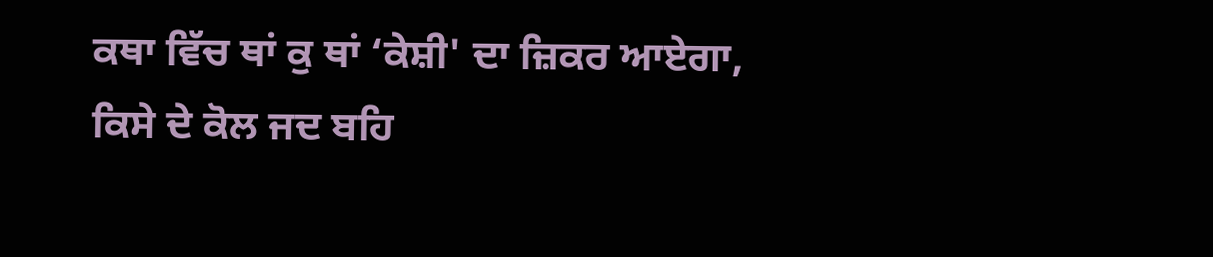ਕਥਾ ਵਿੱਚ ਥਾਂ ਕੁ ਥਾਂ ‘ਕੇਸ਼ੀ' ਦਾ ਜ਼ਿਕਰ ਆਏਗਾ,
ਕਿਸੇ ਦੇ ਕੋਲ ਜਦ ਬਹਿ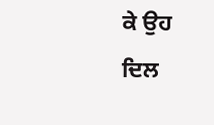ਕੇ ਉਹ ਦਿਲ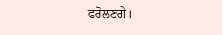ਫਰੋਲਣਗੇ।